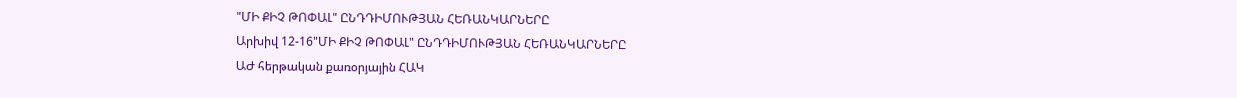"ՄԻ ՔԻՉ ԹՈՓԱԼ" ԸՆԴԴԻՄՈՒԹՅԱՆ ՀԵՌԱՆԿԱՐՆԵՐԸ
Արխիվ 12-16"ՄԻ ՔԻՉ ԹՈՓԱԼ" ԸՆԴԴԻՄՈՒԹՅԱՆ ՀԵՌԱՆԿԱՐՆԵՐԸ
ԱԺ հերթական քառօրյային ՀԱԿ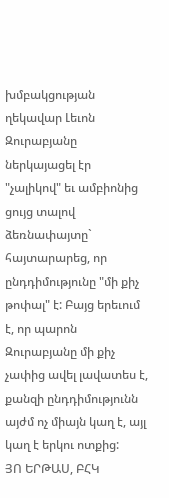խմբակցության ղեկավար Լեւոն Զուրաբյանը ներկայացել էր "չալիկով" եւ ամբիոնից ցույց տալով ձեռնափայտը` հայտարարեց, որ ընդդիմությունը "մի քիչ թոփալ" է: Բայց երեւում է, որ պարոն Զուրաբյանը մի քիչ չափից ավել լավատես է, քանզի ընդդիմությունն այժմ ոչ միայն կաղ է, այլ կաղ է երկու ոտքից:
ՅՈ ԵՐԹԱՍ, ԲՀԿ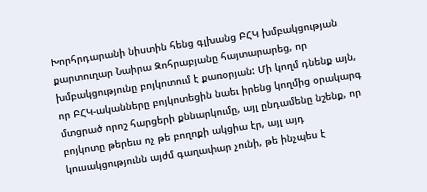Խորհրդարանի նիստին հենց գլխանց ԲՀԿ խմբակցության քարտուղար Նաիրա Զոհրաբյանը հայտարարեց, որ խմբակցությունը բոյկոտում է քառօրյան: Մի կողմ դնենք այն, որ ԲՀԿ-ականները բոյկոտեցին նաեւ իրենց կողմից օրակարգ մտցրած որոշ հարցերի քննարկումը, այլ ընդամենը նշենք, որ բոյկոտը թերեւս ոչ թե բողոքի ակցիա էր, այլ այդ կուսակցությունն այժմ գաղափար չունի, թե ինչպես է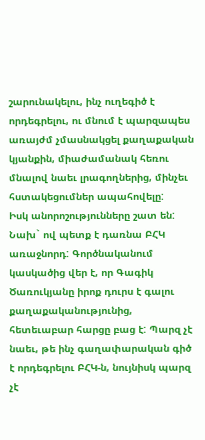շարունակելու, ինչ ուղեգիծ է որդեգրելու, ու մնում է պարզապես առայժմ չմասնակցել քաղաքական կյանքին, միաժամանակ հեռու մնալով նաեւ լրագողներից, մինչեւ հստակեցումներ ապահովելը:
Իսկ անորոշությունները շատ են: Նախ` ով պետք է դառնա ԲՀԿ առաջնորդ: Գործնականում կասկածից վեր է, որ Գագիկ Ծառուկյանը իրոք դուրս է գալու քաղաքականությունից, հետեւաբար հարցը բաց է: Պարզ չէ նաեւ, թե ինչ գաղափարական գիծ է որդեգրելու ԲՀԿ-ն, նույնիսկ պարզ չէ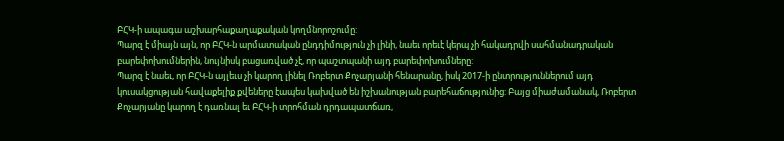ԲՀԿ-ի ապագա աշխարհաքաղաքական կողմնորոշումը:
Պարզ է միայն այն, որ ԲՀԿ-ն արմատական ընդդիմություն չի լինի, նաեւ որեւէ կերպ չի հակադրվի սահմանադրական բարեփոխումներին, նույնիսկ բացառված չէ, որ պաշտպանի այդ բարեփոխումները:
Պարզ է նաեւ, որ ԲՀԿ-ն այլեւս չի կարող լինել Ռոբերտ Քոչարյանի հենարանը, իսկ 2017-ի ընտրություններում այդ կուսակցության հավաքելիք քվեները էապես կախված են իշխանության բարեհաճությունից: Բայց միաժամանակ, Ռոբերտ Քոչարյանը կարող է դառնալ եւ ԲՀԿ-ի տրոհման դրդապատճառ,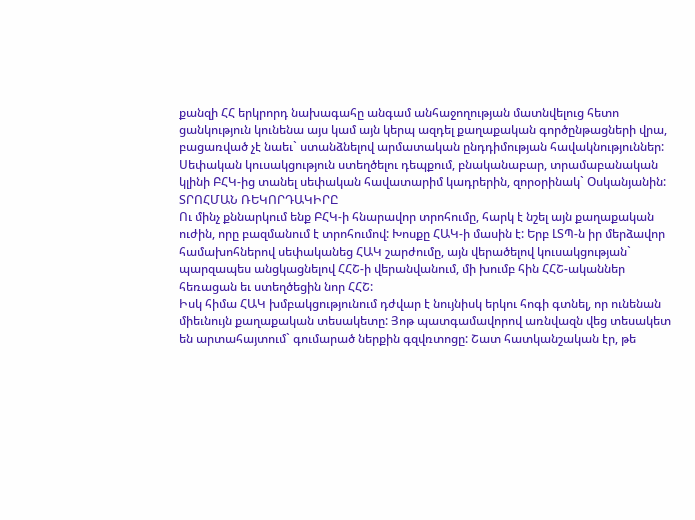քանզի ՀՀ երկրորդ նախագահը անգամ անհաջողության մատնվելուց հետո ցանկություն կունենա այս կամ այն կերպ ազդել քաղաքական գործընթացների վրա, բացառված չէ նաեւ` ստանձնելով արմատական ընդդիմության հավակնություններ: Սեփական կուսակցություն ստեղծելու դեպքում, բնականաբար, տրամաբանական կլինի ԲՀԿ-ից տանել սեփական հավատարիմ կադրերին, զորօրինակ` Օսկանյանին:
ՏՐՈՀՄԱՆ ՌԵԿՈՐԴԱԿԻՐԸ
Ու մինչ քննարկում ենք ԲՀԿ-ի հնարավոր տրոհումը, հարկ է նշել այն քաղաքական ուժին, որը բազմանում է տրոհումով: Խոսքը ՀԱԿ-ի մասին է: Երբ ԼՏՊ-ն իր մերձավոր համախոհներով սեփականեց ՀԱԿ շարժումը, այն վերածելով կուսակցության` պարզապես անցկացնելով ՀՀՇ-ի վերանվանում, մի խումբ հին ՀՀՇ-ականներ հեռացան եւ ստեղծեցին նոր ՀՀՇ:
Իսկ հիմա ՀԱԿ խմբակցությունում դժվար է նույնիսկ երկու հոգի գտնել, որ ունենան միեւնույն քաղաքական տեսակետը: Յոթ պատգամավորով առնվազն վեց տեսակետ են արտահայտում` գումարած ներքին գզվռտոցը: Շատ հատկանշական էր, թե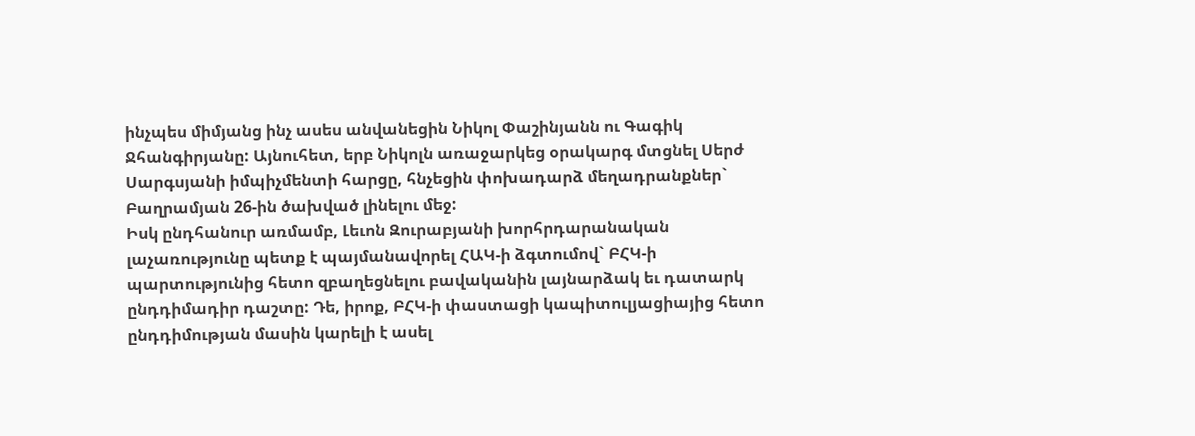ինչպես միմյանց ինչ ասես անվանեցին Նիկոլ Փաշինյանն ու Գագիկ Ջհանգիրյանը: Այնուհետ, երբ Նիկոլն առաջարկեց օրակարգ մտցնել Սերժ Սարգսյանի իմպիչմենտի հարցը, հնչեցին փոխադարձ մեղադրանքներ` Բաղրամյան 26-ին ծախված լինելու մեջ:
Իսկ ընդհանուր առմամբ, Լեւոն Զուրաբյանի խորհրդարանական լաչառությունը պետք է պայմանավորել ՀԱԿ-ի ձգտումով` ԲՀԿ-ի պարտությունից հետո զբաղեցնելու բավականին լայնարձակ եւ դատարկ ընդդիմադիր դաշտը: Դե, իրոք, ԲՀԿ-ի փաստացի կապիտուլյացիայից հետո ընդդիմության մասին կարելի է ասել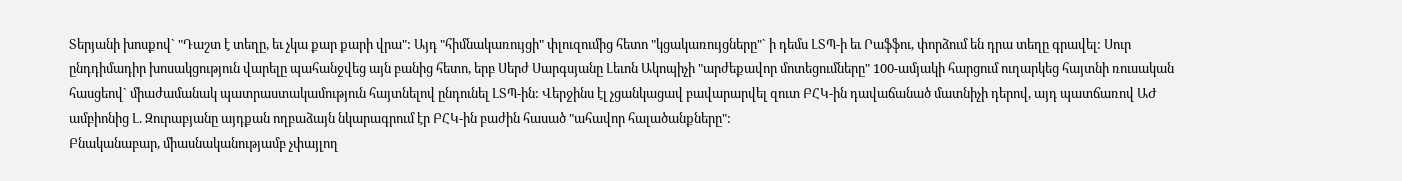Տերյանի խոսքով` "Դաշտ է տեղը, եւ չկա քար քարի վրա": Այդ "հիմնակառույցի" փլուզումից հետո "կցակառույցները"` ի դեմս ԼՏՊ-ի եւ Րաֆֆու, փորձում են դրա տեղը գրավել: Սուր ընդդիմադիր խոսակցություն վարելը պահանջվեց այն բանից հետո, երբ Սերժ Սարգսյանը Լեւոն Ակոպիչի "արժեքավոր մոտեցումները" 100-ամյակի հարցում ուղարկեց հայտնի ռուսական հասցեով` միաժամանակ պատրաստակամություն հայտնելով ընդունել ԼՏՊ-ին: Վերջինս էլ չցանկացավ բավարարվել զուտ ԲՀԿ-ին դավաճանած մատնիչի դերով, այդ պատճառով ԱԺ ամբիոնից Լ. Զուրաբյանը այդքան ողբաձայն նկարագրում էր ԲՀԿ-ին բաժին հասած "ահավոր հալածանքները":
Բնականաբար, միասնականությամբ չփայլող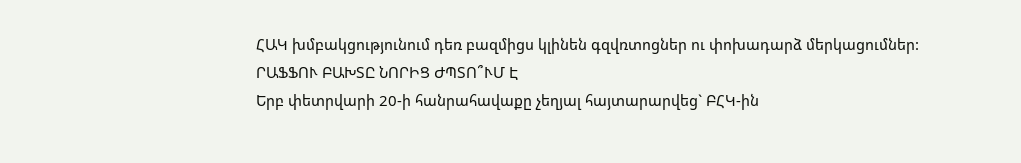ՀԱԿ խմբակցությունում դեռ բազմիցս կլինեն գզվռտոցներ ու փոխադարձ մերկացումներ:
ՐԱՖՖՈՒ ԲԱԽՏԸ ՆՈՐԻՑ ԺՊՏՈ՞ՒՄ Է
Երբ փետրվարի 20-ի հանրահավաքը չեղյալ հայտարարվեց` ԲՀԿ-ին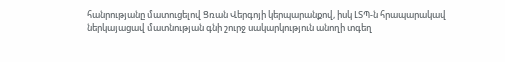հանրությանը մատուցելով Ցռան Վերգոյի կերպարանքով, իսկ ԼՏՊ-ն հրապարակավ ներկայացավ մատնության գնի շուրջ սակարկություն անողի տգեղ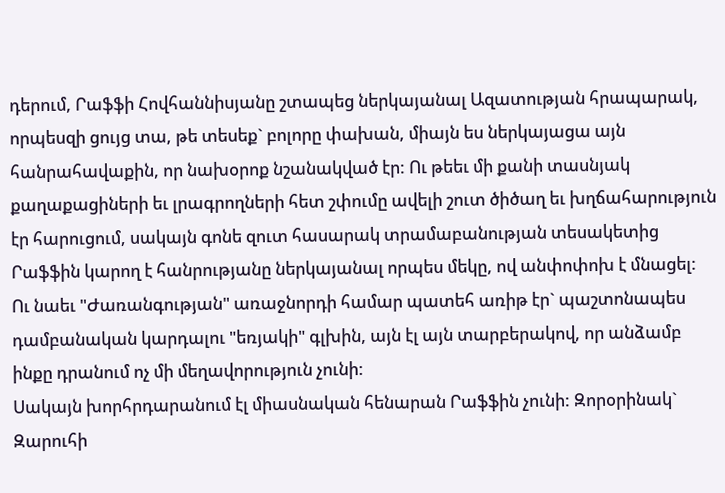դերում, Րաֆֆի Հովհաննիսյանը շտապեց ներկայանալ Ազատության հրապարակ, որպեսզի ցույց տա, թե տեսեք` բոլորը փախան, միայն ես ներկայացա այն հանրահավաքին, որ նախօրոք նշանակված էր: Ու թեեւ մի քանի տասնյակ քաղաքացիների եւ լրագրողների հետ շփումը ավելի շուտ ծիծաղ եւ խղճահարություն էր հարուցում, սակայն գոնե զուտ հասարակ տրամաբանության տեսակետից Րաֆֆին կարող է հանրությանը ներկայանալ որպես մեկը, ով անփոփոխ է մնացել: Ու նաեւ "Ժառանգության" առաջնորդի համար պատեհ առիթ էր` պաշտոնապես դամբանական կարդալու "եռյակի" գլխին, այն էլ այն տարբերակով, որ անձամբ ինքը դրանում ոչ մի մեղավորություն չունի:
Սակայն խորհրդարանում էլ միասնական հենարան Րաֆֆին չունի: Զորօրինակ` Զարուհի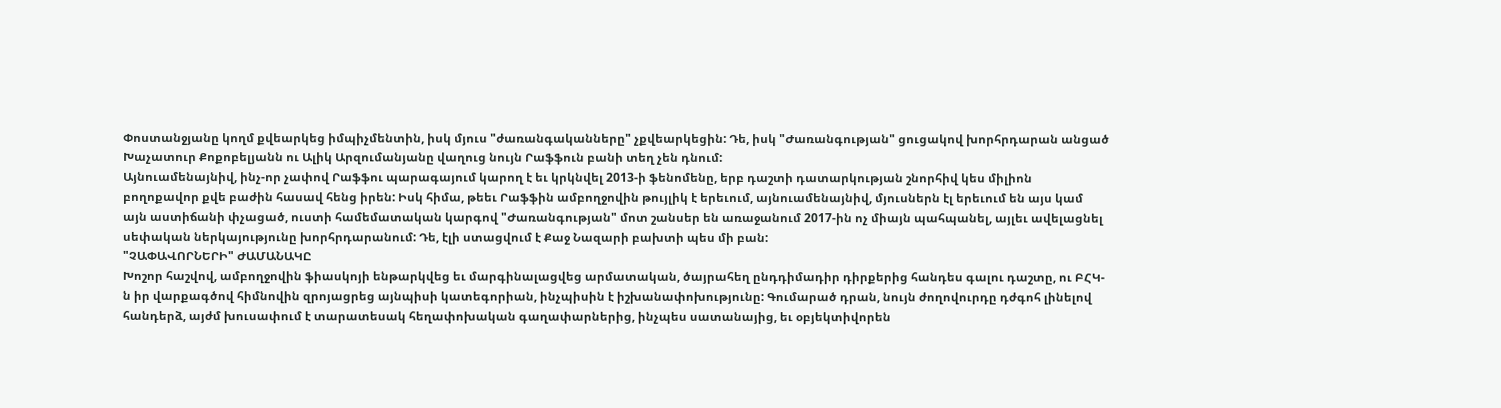Փոստանջյանը կողմ քվեարկեց իմպիչմենտին, իսկ մյուս "ժառանգականները" չքվեարկեցին: Դե, իսկ "Ժառանգության" ցուցակով խորհրդարան անցած Խաչատուր Քոքոբելյանն ու Ալիկ Արզումանյանը վաղուց նույն Րաֆֆուն բանի տեղ չեն դնում:
Այնուամենայնիվ, ինչ-որ չափով Րաֆֆու պարագայում կարող է եւ կրկնվել 2013-ի ֆենոմենը, երբ դաշտի դատարկության շնորհիվ կես միլիոն բողոքավոր քվե բաժին հասավ հենց իրեն: Իսկ հիմա, թեեւ Րաֆֆին ամբողջովին թույլիկ է երեւում, այնուամենայնիվ, մյուսներն էլ երեւում են այս կամ այն աստիճանի փչացած, ուստի համեմատական կարգով "Ժառանգության" մոտ շանսեր են առաջանում 2017-ին ոչ միայն պահպանել, այլեւ ավելացնել սեփական ներկայությունը խորհրդարանում: Դե, էլի ստացվում է Քաջ Նազարի բախտի պես մի բան:
"ՉԱՓԱՎՈՐՆԵՐԻ" ԺԱՄԱՆԱԿԸ
Խոշոր հաշվով, ամբողջովին ֆիասկոյի ենթարկվեց եւ մարգինալացվեց արմատական, ծայրահեղ ընդդիմադիր դիրքերից հանդես գալու դաշտը, ու ԲՀԿ-ն իր վարքագծով հիմնովին զրոյացրեց այնպիսի կատեգորիան, ինչպիսին է իշխանափոխությունը: Գումարած դրան, նույն ժողովուրդը դժգոհ լինելով հանդերձ, այժմ խուսափում է տարատեսակ հեղափոխական գաղափարներից, ինչպես սատանայից, եւ օբյեկտիվորեն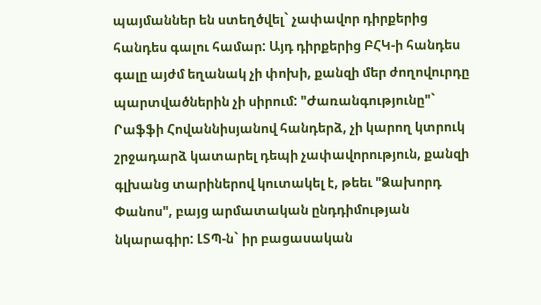պայմաններ են ստեղծվել` չափավոր դիրքերից հանդես գալու համար: Այդ դիրքերից ԲՀԿ-ի հանդես գալը այժմ եղանակ չի փոխի, քանզի մեր ժողովուրդը պարտվածներին չի սիրում: "Ժառանգությունը"` Րաֆֆի Հովաննիսյանով հանդերձ, չի կարող կտրուկ շրջադարձ կատարել դեպի չափավորություն, քանզի գլխանց տարիներով կուտակել է, թեեւ "Ձախորդ Փանոս", բայց արմատական ընդդիմության նկարագիր: ԼՏՊ-ն` իր բացասական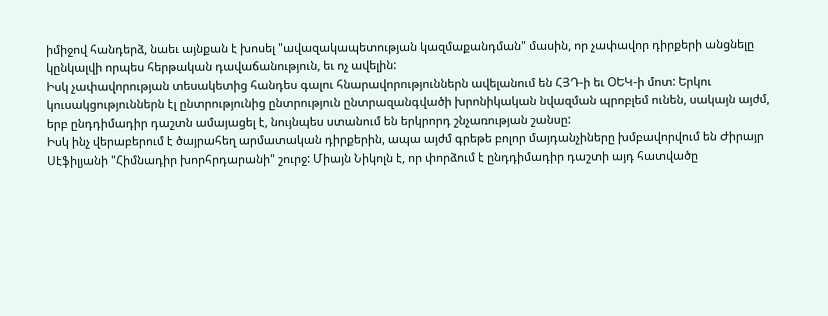իմիջով հանդերձ, նաեւ այնքան է խոսել "ավազակապետության կազմաքանդման" մասին, որ չափավոր դիրքերի անցնելը կընկալվի որպես հերթական դավաճանություն, եւ ոչ ավելին:
Իսկ չափավորության տեսակետից հանդես գալու հնարավորություններն ավելանում են ՀՅԴ-ի եւ ՕԵԿ-ի մոտ: Երկու կուսակցություններն էլ ընտրությունից ընտրություն ընտրազանգվածի խրոնիկական նվազման պրոբլեմ ունեն, սակայն այժմ, երբ ընդդիմադիր դաշտն ամայացել է, նույնպես ստանում են երկրորդ շնչառության շանսը:
Իսկ ինչ վերաբերում է ծայրահեղ արմատական դիրքերին, ապա այժմ գրեթե բոլոր մայդանչիները խմբավորվում են Ժիրայր Սէֆիլյանի "Հիմնադիր խորհրդարանի" շուրջ: Միայն Նիկոլն է, որ փորձում է ընդդիմադիր դաշտի այդ հատվածը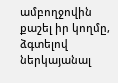ամբողջովին քաշել իր կողմը, ձգտելով ներկայանալ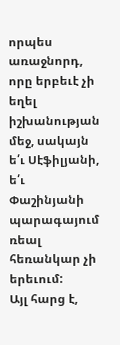որպես առաջնորդ, որը երբեւէ չի եղել իշխանության մեջ, սակայն ե՛ւ Սէֆիլյանի, ե՛ւ Փաշինյանի պարագայում ռեալ հեռանկար չի երեւում:
Այլ հարց է,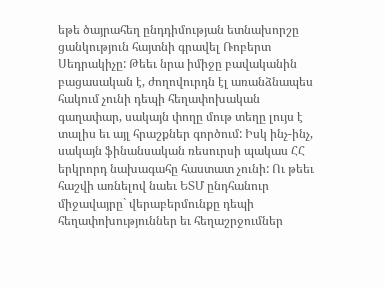եթե ծայրահեղ ընդդիմության ետնախորշը ցանկություն հայտնի գրավել Ռոբերտ Սեդրակիչը: Թեեւ նրա իմիջը բավականին բացասական է, ժողովուրդն էլ առանձնապես հակում չունի դեպի հեղափոխական գաղափար, սակայն փողը մութ տեղը լույս է տալիս եւ այլ հրաշքներ գործում: Իսկ ինչ-ինչ, սակայն ֆինանսական ռեսուրսի պակաս ՀՀ երկրորդ նախագահը հաստատ չունի: Ու թեեւ հաշվի առնելով նաեւ ԵՏՄ ընդհանուր միջավայրը` վերաբերմունքը դեպի հեղափոխություններ եւ հեղաշրջումներ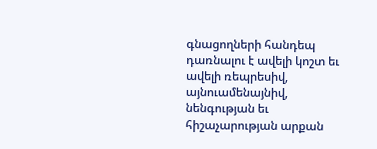գնացողների հանդեպ դառնալու է ավելի կոշտ եւ ավելի ռեպրեսիվ, այնուամենայնիվ, նենգության եւ հիշաչարության արքան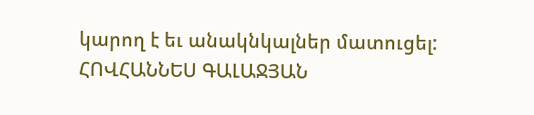կարող է եւ անակնկալներ մատուցել:
ՀՈՎՀԱՆՆԵՍ ԳԱԼԱՋՅԱՆ